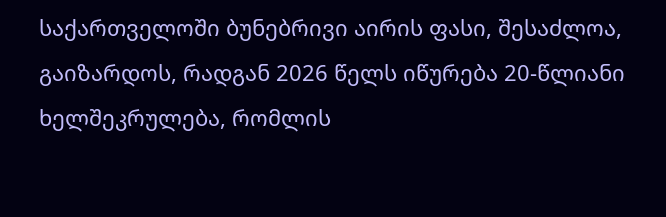საქართველოში ბუნებრივი აირის ფასი, შესაძლოა, გაიზარდოს, რადგან 2026 წელს იწურება 20-წლიანი ხელშეკრულება, რომლის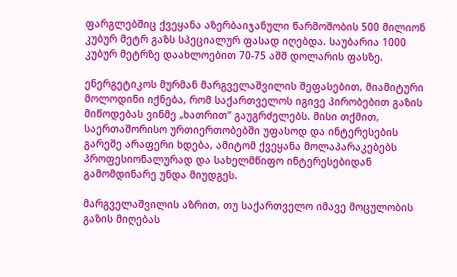ფარგლებშიც ქვეყანა აზერბაიჯანული წარმოშობის 500 მილიონ კუბურ მეტრ გაზს სპეციალურ ფასად იღებდა. საუბარია 1000 კუბურ მეტრზე დაახლოებით 70-75 აშშ დოლარის ფასზე.

ენერგეტიკოს მურმან მარგველაშვილის შეფასებით, მიამიტური მოლოდინი იქნება, რომ საქართველოს იგივე პირობებით გაზის მიწოდებას ვინმე „ხათრით“ გაუგრძელებს. მისი თქმით, საერთაშორისო ურთიერთობებში უფასოდ და ინტერესების გარეშე არაფერი ხდება, ამიტომ ქვეყანა მოლაპარაკებებს პროფესიონალურად და სახელმწიფო ინტერესებიდან გამომდინარე უნდა მიუდგეს.

მარგველაშვილის აზრით, თუ საქართველო იმავე მოცულობის გაზის მიღებას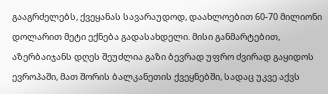გააგრძელებს, ქვეყანას სავარაუდოდ, დაახლოებით 60-70 მილიონი დოლარით მეტი ექნება გადასახდელი. მისი განმარტებით, აზერბაიჯანს დღეს შეუძლია გაზი ბევრად უფრო ძვირად გაყიდოს ევროპაში, მათ შორის ბალკანეთის ქვეყნებში, სადაც უკვე აქვს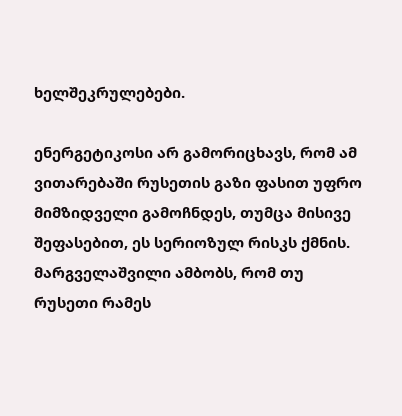ხელშეკრულებები.

ენერგეტიკოსი არ გამორიცხავს, რომ ამ ვითარებაში რუსეთის გაზი ფასით უფრო მიმზიდველი გამოჩნდეს, თუმცა მისივე შეფასებით, ეს სერიოზულ რისკს ქმნის. მარგველაშვილი ამბობს, რომ თუ რუსეთი რამეს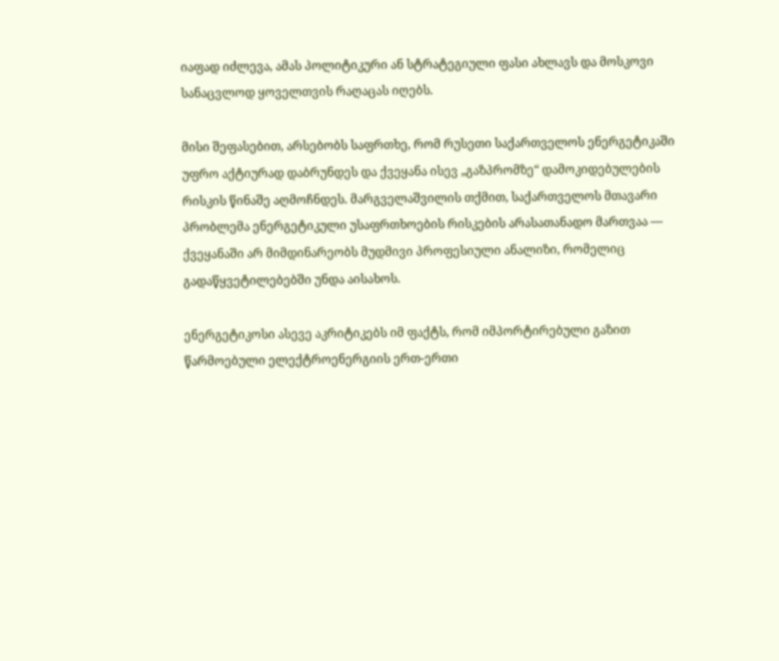იაფად იძლევა, ამას პოლიტიკური ან სტრატეგიული ფასი ახლავს და მოსკოვი სანაცვლოდ ყოველთვის რაღაცას იღებს.

მისი შეფასებით, არსებობს საფრთხე, რომ რუსეთი საქართველოს ენერგეტიკაში უფრო აქტიურად დაბრუნდეს და ქვეყანა ისევ „გაზპრომზე“ დამოკიდებულების რისკის წინაშე აღმოჩნდეს. მარგველაშვილის თქმით, საქართველოს მთავარი პრობლემა ენერგეტიკული უსაფრთხოების რისკების არასათანადო მართვაა — ქვეყანაში არ მიმდინარეობს მუდმივი პროფესიული ანალიზი, რომელიც გადაწყვეტილებებში უნდა აისახოს.

ენერგეტიკოსი ასევე აკრიტიკებს იმ ფაქტს, რომ იმპორტირებული გაზით წარმოებული ელექტროენერგიის ერთ-ერთი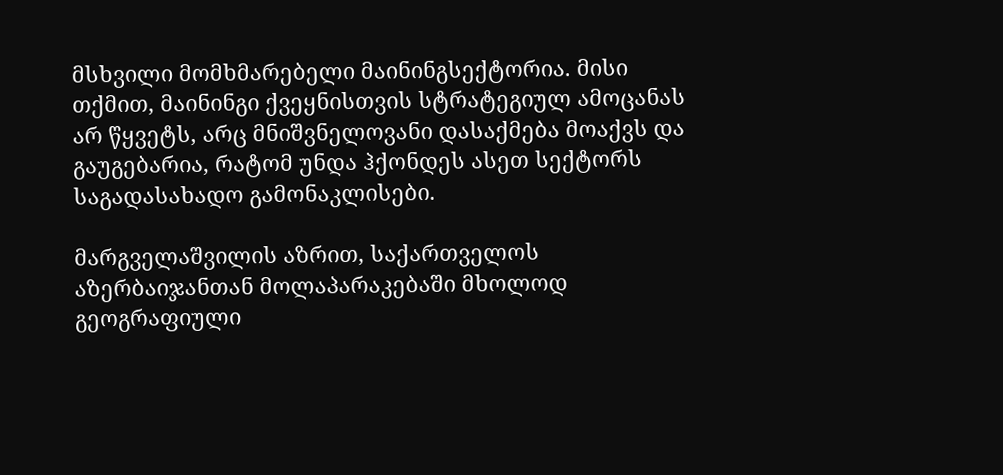მსხვილი მომხმარებელი მაინინგსექტორია. მისი თქმით, მაინინგი ქვეყნისთვის სტრატეგიულ ამოცანას არ წყვეტს, არც მნიშვნელოვანი დასაქმება მოაქვს და გაუგებარია, რატომ უნდა ჰქონდეს ასეთ სექტორს საგადასახადო გამონაკლისები.

მარგველაშვილის აზრით, საქართველოს აზერბაიჯანთან მოლაპარაკებაში მხოლოდ გეოგრაფიული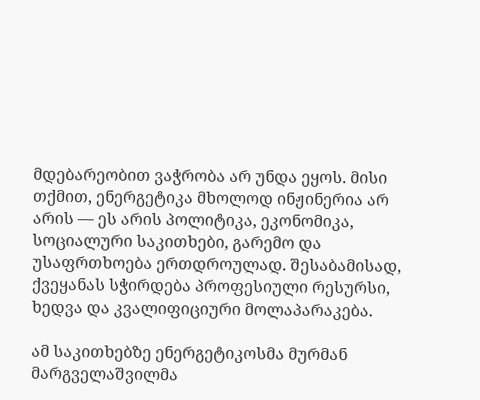მდებარეობით ვაჭრობა არ უნდა ეყოს. მისი თქმით, ენერგეტიკა მხოლოდ ინჟინერია არ არის — ეს არის პოლიტიკა, ეკონომიკა, სოციალური საკითხები, გარემო და უსაფრთხოება ერთდროულად. შესაბამისად, ქვეყანას სჭირდება პროფესიული რესურსი, ხედვა და კვალიფიციური მოლაპარაკება.

ამ საკითხებზე ენერგეტიკოსმა მურმან მარგველაშვილმა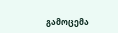გამოცემა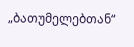„ბათუმელებთან“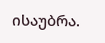ისაუბრა.